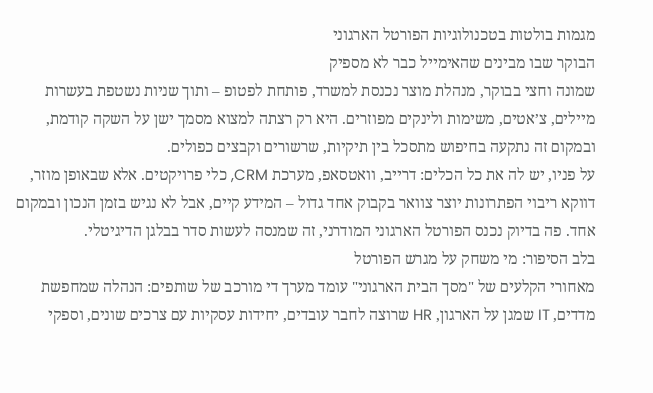מגמות בולטות בטכנולוגיות הפורטל הארגוני
הבוקר שבו מבינים שהאימייל כבר לא מספיק
שמונה וחצי בבוקר, מנהלת מוצר נכנסת למשרד, פותחת לפטופ – ותוך שניות נשטפת בעשרות מיילים, צ’אטים, משימות ולינקים מפוזרים. היא רק רצתה למצוא מסמך ישן על השקה קודמת, ובמקום זה נתקעה בחיפוש מתסכל בין תיקיות, שרשורים וקבצים כפולים.
על פניו, יש לה את כל הכלים: דרייב, וואטסאפ, מערכת CRM, כלי פרויקטים. אלא שבאופן מוזר, דווקא ריבוי הפתרונות יוצר צוואר בקבוק אחד גדול – המידע קיים, אבל לא נגיש בזמן הנכון ובמקום אחד. פה בדיוק נכנס הפורטל הארגוני המודרני, זה שמנסה לעשות סדר בבלגן הדיגיטלי.
בלב הסיפור: מי משחק על מגרש הפורטל
מאחורי הקלעים של "מסך הבית הארגוני" עומד מערך די מורכב של שותפים: הנהלה שמחפשת מדדים, IT שמגן על הארגון, HR שרוצה לחבר עובדים, יחידות עסקיות עם צרכים שונים, וספקי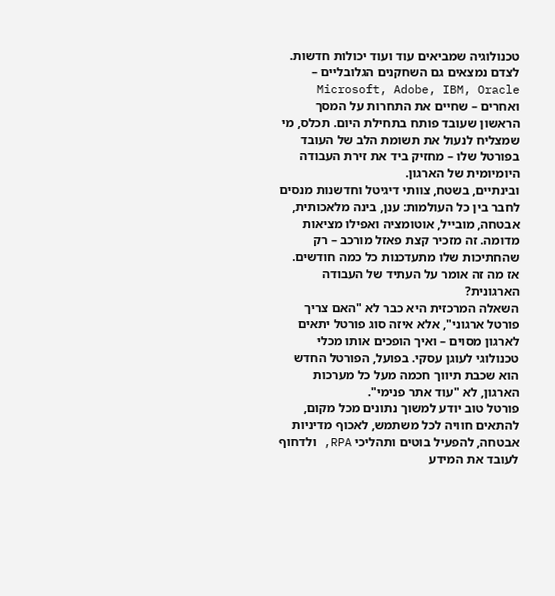טכנולוגיה שמביאים עוד ועוד יכולות חדשות.
לצדם נמצאים גם השחקנים הגלובליים – Microsoft, Adobe, IBM, Oracle ואחרים – שחיים את התחרות על המסך הראשון שעובד פותח בתחילת היום. תכלס, מי שמצליח לנעול את תשומת הלב של העובד בפורטל שלו – מחזיק ביד את זירת העבודה היומיומית של הארגון.
ובינתיים, בשטח, צוותי דיגיטל וחדשנות מנסים לחבר בין כל העולמות: ענן, בינה מלאכותית, אבטחה, מובייל, אוטומציה ואפילו מציאות מדומה. זה מזכיר קצת פאזל מורכב – רק שהחתיכות שלו מתעדכנות כל כמה חודשים.
אז מה זה אומר על העתיד של העבודה הארגונית?
השאלה המרכזית היא כבר לא "האם צריך פורטל ארגוני", אלא איזה סוג פורטל יתאים לארגון מסוים – ואיך הופכים אותו מכלי טכנולוגי לעוגן עסקי. בפועל, הפורטל החדש הוא שכבת תיווך חכמה מעל כל מערכות הארגון, לא "עוד אתר פנימי".
פורטל טוב יודע למשוך נתונים מכל מקום, להתאים חוויה לכל משתמש, לאכוף מדיניות אבטחה, להפעיל בוטים ותהליכי RPA, ולדחוף לעובד את המידע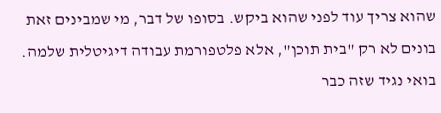שהוא צריך עוד לפני שהוא ביקש. בסופו של דבר, מי שמבינים זאת בונים לא רק "בית תוכן", אלא פלטפורמת עבודה דיגיטלית שלמה.
בואי נגיד שזה כבר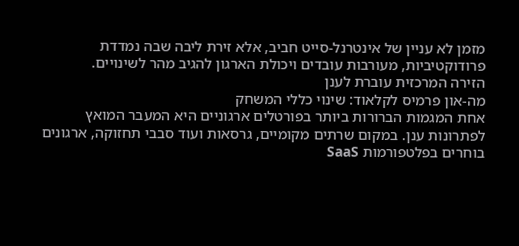מזמן לא עניין של אינטרנל-סייט חביב, אלא זירת ליבה שבה נמדדת פרודוקטיביות, מעורבות עובדים ויכולת הארגון להגיב מהר לשינויים.
הזירה המרכזית עוברת לענן
מה-און פרמיס לקלאוד: שינוי כללי המשחק
אחת המגמות הברורות ביותר בפורטלים ארגוניים היא המעבר המואץ לפתרונות ענן. במקום שרתים מקומיים, גרסאות ועוד סבבי תחזוקה, ארגונים בוחרים בפלטפורמות SaaS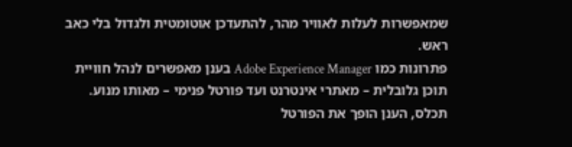שמאפשרות לעלות לאוויר מהר, להתעדכן אוטומטית ולגדול בלי כאב ראש.
פתרונות כמו Adobe Experience Manager בענן מאפשרים לנהל חוויית תוכן גלובלית – מאתרי אינטרנט ועד פורטל פנימי – מאותו מנוע. תכלס, הענן הופך את הפורטל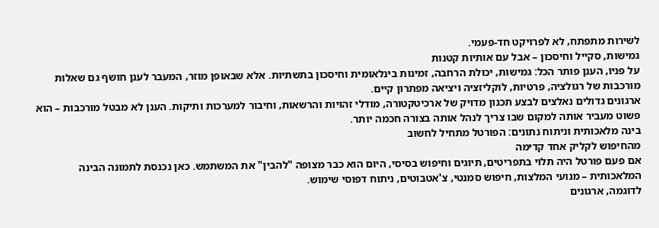לשירות מתפתח, לא לפרויקט חד-פעמי.
גמישות, סקייל וחיסכון – אבל עם אותיות קטנות
על פניו, הענן פותר הכל: גמישות, יכולת הרחבה, זמינות בינלאומית וחיסכון בתשתיות. אלא שבאופן מוזר, המעבר לענן חושף גם שאלות מורכבות של רגולציה, פרטיות, לוקליזציה ויציאה מפתרון קיים.
ארגונים גדולים נאלצים לבצע תכנון מדויק של ארכיטקטורה, מודלי זהויות והרשאות, וחיבור למערכות ותיקות. הענן לא מבטל מורכבות – הוא פשוט מעביר אותה למקום שבו צריך לנהל אותה בצורה חכמה יותר.
בינה מלאכותית וניתוח נתונים: הפורטל מתחיל לחשוב
מהחיפוש לקליק אחד קדימה
אם פעם פורטל היה תלוי בתפריטים, תיוגים וחיפוש בסיסי, היום הוא כבר מצופה "להבין" את המשתמש. כאן נכנסת לתמונה הבינה המלאכותית – מנועי המלצות, חיפוש סמנטי, צ'אטבוטים, ניתוח דפוסי שימוש.
לדוגמה, ארגונים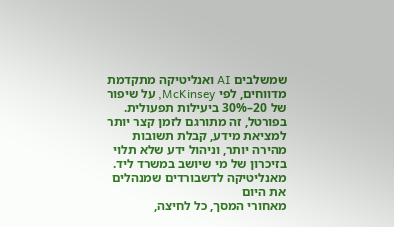שמשלבים AI ואנליטיקה מתקדמת מדווחים, לפי McKinsey, על שיפור של 20–30% ביעילות תפעולית. בפורטל, זה מתורגם לזמן קצר יותר למציאת מידע, קבלת תשובות מהירה יותר, וניהול ידע שלא תלוי בזיכרון של מי שיושב במשרד ליד.
מאנליטיקה לדשבורדים שמנהלים את היום
מאחורי המסך, כל לחיצה,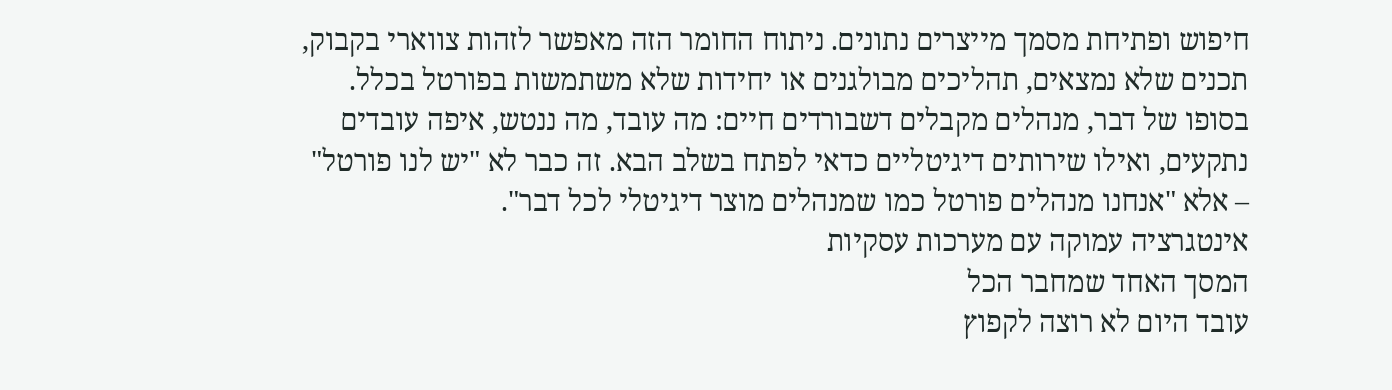חיפוש ופתיחת מסמך מייצרים נתונים. ניתוח החומר הזה מאפשר לזהות צווארי בקבוק, תכנים שלא נמצאים, תהליכים מבולגנים או יחידות שלא משתמשות בפורטל בכלל.
בסופו של דבר, מנהלים מקבלים דשבורדים חיים: מה עובד, מה ננטש, איפה עובדים נתקעים, ואילו שירותים דיגיטליים כדאי לפתח בשלב הבא. זה כבר לא "יש לנו פורטל" – אלא "אנחנו מנהלים פורטל כמו שמנהלים מוצר דיגיטלי לכל דבר".
אינטגרציה עמוקה עם מערכות עסקיות
המסך האחד שמחבר הכל
עובד היום לא רוצה לקפוץ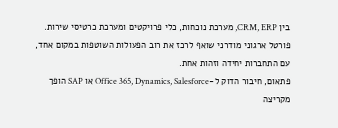בין CRM, ERP, מערכת נוכחות, כלי פרויקטים ומערכת כרטיסי שירות. פורטל ארגוני מודרני שואף לרכז את רוב הפעולות השוטפות במקום אחד, עם התחברות יחידה וזהות אחת.
פתאום, חיבור הדוק ל-Office 365, Dynamics, Salesforce או SAP הופך מקריצה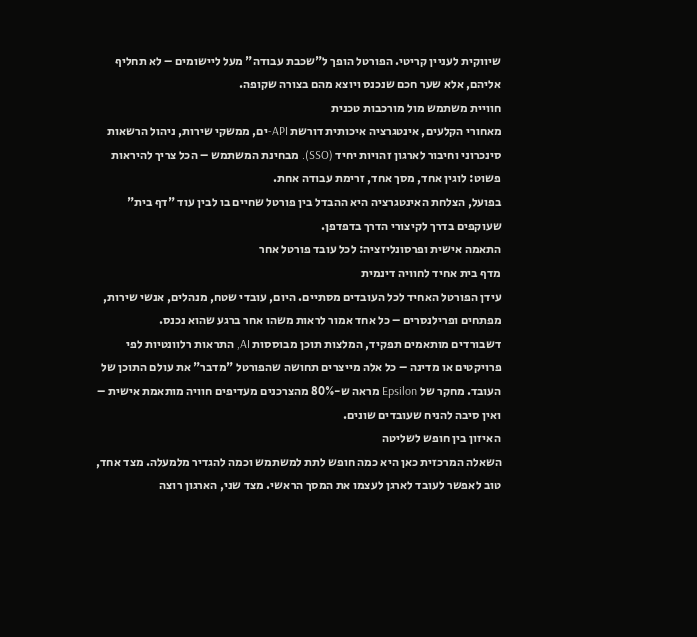שיווקית לעניין קריטי. הפורטל הופך ל"שכבת עבודה" מעל ליישומים – לא תחליף אליהם, אלא שער חכם שנכנס ויוצא מהם בצורה שקופה.
חוויית משתמש מול מורכבות טכנית
מאחורי הקלעים, אינטגרציה איכותית דורשת API-ים, ממשקי שירות, ניהול הרשאות סינכרוני וחיבור לארגון זהויות יחיד (SSO). מבחינת המשתמש – הכל צריך להיראות פשוט: לוגין אחד, מסך אחד, זרימת עבודה אחת.
בפועל, הצלחת האינטגרציה היא ההבדל בין פורטל שחיים בו לבין עוד "דף בית" שעוקפים בדרך לקיצורי הדרך בדפדפן.
התאמה אישית ופרסונליזציה: לכל עובד פורטל אחר
מדף בית אחיד לחוויה דינמית
עידן הפורטל האחיד לכל העובדים מסתיים. היום, עובדי שטח, מנהלים, אנשי שירות, מפתחים ופרילנסרים – כל אחד אמור לראות משהו אחר ברגע שהוא נכנס.
דשבורדים מותאמים תפקיד, המלצות תוכן מבוססות AI, התראות רלוונטיות לפי פרויקטים או מדינה – כל אלה מייצרים תחושה שהפורטל "מדבר" את עולם התוכן של העובד. מחקר של Epsilon מראה ש-80% מהצרכנים מעדיפים חוויה מותאמת אישית – ואין סיבה להניח שעובדים שונים.
האיזון בין חופש לשליטה
השאלה המרכזית כאן היא כמה חופש לתת למשתמש וכמה להגדיר מלמעלה. מצד אחד, טוב לאפשר לעובד לארגן לעצמו את המסך הראשי. מצד שני, הארגון רוצה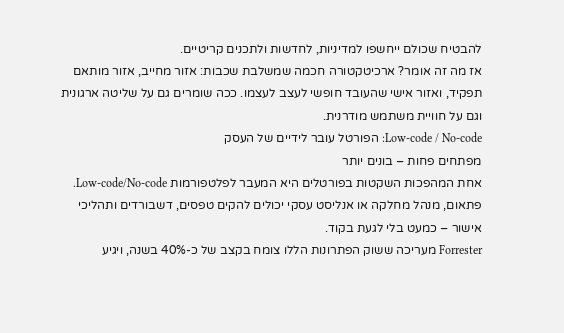להבטיח שכולם ייחשפו למדיניות, לחדשות ולתכנים קריטיים.
אז מה זה אומר? ארכיטקטורה חכמה שמשלבת שכבות: אזור מחייב, אזור מותאם תפקיד, ואזור אישי שהעובד חופשי לעצב לעצמו. ככה שומרים גם על שליטה ארגונית וגם על חוויית משתמש מודרנית.
Low-code / No-code: הפורטל עובר לידיים של העסק
מפתחים פחות – בונים יותר
אחת המהפכות השקטות בפורטלים היא המעבר לפלטפורמות Low-code/No-code. פתאום, מנהל מחלקה או אנליסט עסקי יכולים להקים טפסים, דשבורדים ותהליכי אישור – כמעט בלי לגעת בקוד.
Forrester מעריכה ששוק הפתרונות הללו צומח בקצב של כ-40% בשנה, ויגיע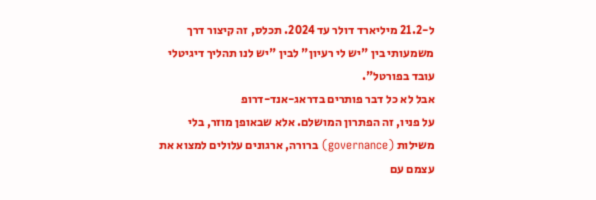ל-21.2 מיליארד דולר עד 2024. תכלס, זה קיצור דרך משמעותי בין "יש לי רעיון" לבין "יש לנו תהליך דיגיטלי עובד בפורטל".
אבל לא כל דבר פותרים בדראג-אנד-דרופ
על פניו, זה הפתרון המושלם. אלא שבאופן מוזר, בלי משילות (governance) ברורה, ארגונים עלולים למצוא את עצמם עם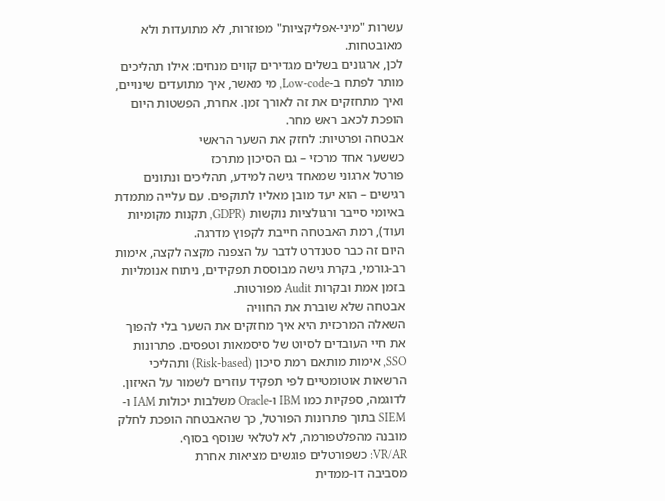עשרות "מיני-אפליקציות" מפוזרות, לא מתועדות ולא מאובטחות.
לכן, ארגונים בשלים מגדירים קווים מנחים: אילו תהליכים מותר לפתח ב-Low-code, מי מאשר, איך מתועדים שינויים, ואיך מתחזקים את זה לאורך זמן. אחרת, הפשטות היום הופכת לכאב ראש מחר.
אבטחה ופרטיות: לחזק את השער הראשי
כששער אחד מרכזי – גם הסיכון מתרכז
פורטל ארגוני שמאחד גישה למידע, תהליכים ונתונים רגישים – הוא יעד מובן מאליו לתוקפים. עם עלייה מתמדת באיומי סייבר ורגולציות נוקשות (GDPR, תקנות מקומיות ועוד), רמת האבטחה חייבת לקפוץ מדרגה.
היום זה כבר סטנדרט לדבר על הצפנה מקצה לקצה, אימות רב-גורמי, בקרת גישה מבוססת תפקידים, ניתוח אנומליות בזמן אמת ובקרות Audit מפורטות.
אבטחה שלא שוברת את החוויה
השאלה המרכזית היא איך מחזקים את השער בלי להפוך את חיי העובדים לסיוט של סיסמאות וטפסים. פתרונות SSO, אימות מותאם רמת סיכון (Risk-based) ותהליכי הרשאות אוטומטיים לפי תפקיד עוזרים לשמור על האיזון.
לדוגמה, ספקיות כמו IBM ו-Oracle משלבות יכולות IAM ו-SIEM בתוך פתרונות הפורטל, כך שהאבטחה הופכת לחלק מובנה מהפלטפורמה, לא לטלאי שנוסף בסוף.
VR/AR: כשפורטלים פוגשים מציאות אחרת
מסביבה דו-ממדית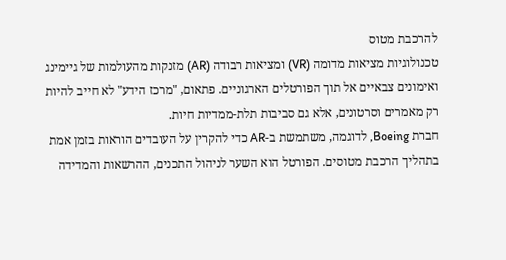להרכבת מטוס
טכנולוגיות מציאות מדומה (VR) ומציאות רבודה (AR) מזנקות מהעולמות של גיימינג ואימונים צבאיים אל תוך הפורטלים הארגוניים. פתאום, "מרכז הידע" לא חייב להיות רק מאמרים וסרטונים, אלא גם סביבות תלת-ממדיות חיות.
חברת Boeing, לדוגמה, משתמשת ב-AR כדי להקרין על העובדים הוראות בזמן אמת בתהליך הרכבת מטוסים. הפורטל הוא השער לניהול התכנים, ההרשאות והמדידה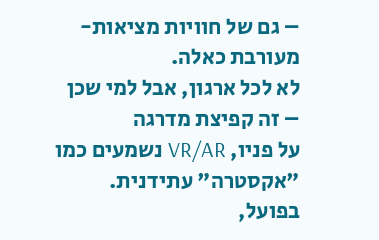– גם של חוויות מציאות-מעורבת כאלה.
לא לכל ארגון, אבל למי שכן – זה קפיצת מדרגה
על פניו, VR/AR נשמעים כמו "אקסטרה" עתידנית. בפועל,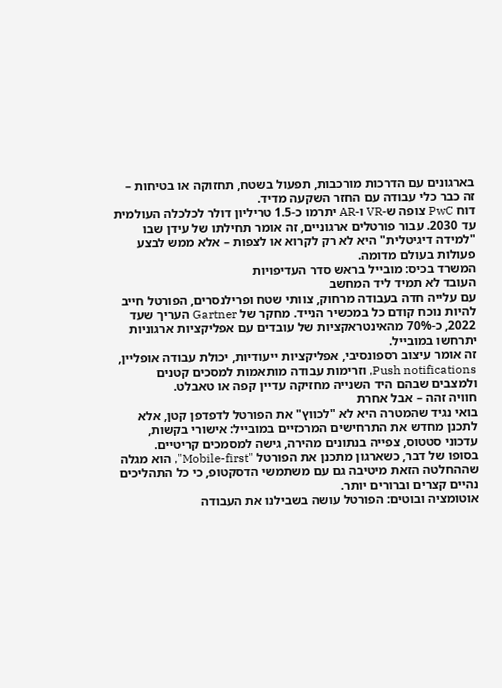בארגונים עם הדרכות מורכבות, תפעול בשטח, תחזוקה או בטיחות – זה כבר כלי עבודה עם החזר השקעה מדיד.
דוח PwC צופה ש-VR ו-AR יתרמו כ-1.5 טריליון דולר לכלכלה העולמית עד 2030. עבור פורטלים ארגוניים, זה אומר תחילתו של עידן שבו "למידה דיגיטלית" היא לא רק לקרוא או לצפות – אלא ממש לבצע פעולות בעולם מדומה.
המשרד בכיס: מובייל בראש סדר העדיפויות
העובד לא תמיד ליד המחשב
עם עלייה חדה בעבודה מרחוק, צוותי שטח ופרילנסרים, הפורטל חייב להיות נוכח קודם כל במכשיר הנייד. מחקר של Gartner העריך שעד 2022, כ-70% מהאינטראקציות של עובדים עם אפליקציות ארגוניות יתרחשו במובייל.
זה אומר עיצוב רספונסיבי, אפליקציות ייעודיות, יכולת עבודה אופליין, Push notifications, וזרימות עבודה מותאמות למסכים קטנים ולמצבים שבהם היד השנייה מחזיקה עדיין קפה או טאבלט.
חוויה זהה – אבל אחרת
בואי נגיד שהמטרה היא לא "לכווץ" את הפורטל לדפדפן קטן, אלא לתכנן מחדש את התרחישים המרכזיים במובייל: אישורי בקשות, עדכוני סטטוס, צפייה בנתונים מהירה, גישה למסמכים קריטיים.
בסופו של דבר, כשארגון מתכנן את הפורטל "Mobile-first", הוא מגלה שההחלטה הזאת מיטיבה גם עם משתמשי הדסקטופ, כי כל התהליכים נהיים קצרים וברורים יותר.
אוטומציה ובוטים: הפורטל עושה בשבילנו את העבודה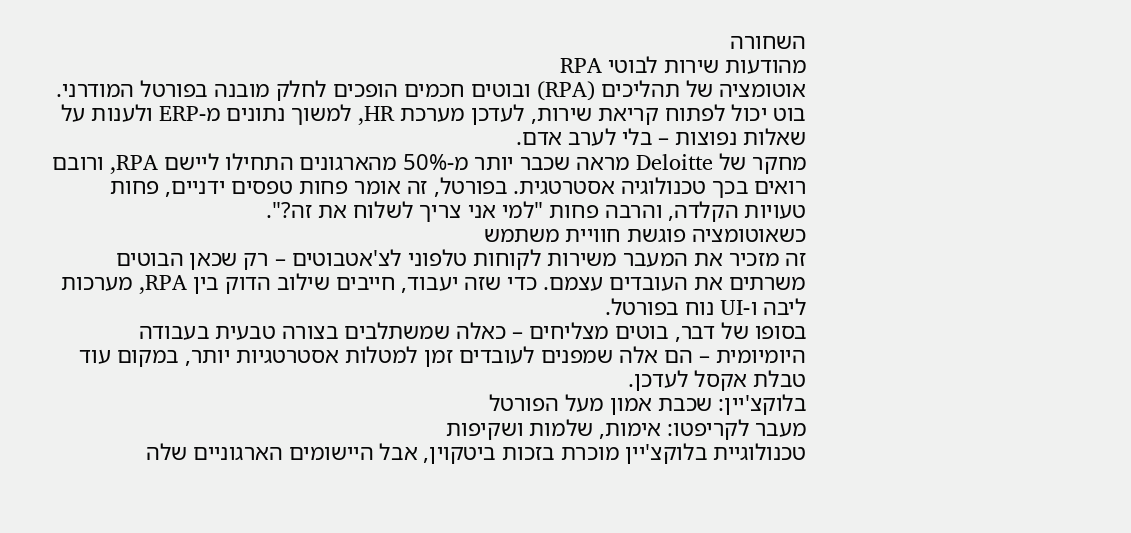השחורה
מהודעות שירות לבוטי RPA
אוטומציה של תהליכים (RPA) ובוטים חכמים הופכים לחלק מובנה בפורטל המודרני. בוט יכול לפתוח קריאת שירות, לעדכן מערכת HR, למשוך נתונים מ-ERP ולענות על שאלות נפוצות – בלי לערב אדם.
מחקר של Deloitte מראה שכבר יותר מ-50% מהארגונים התחילו ליישם RPA, ורובם רואים בכך טכנולוגיה אסטרטגית. בפורטל, זה אומר פחות טפסים ידניים, פחות טעויות הקלדה, והרבה פחות "למי אני צריך לשלוח את זה?".
כשאוטומציה פוגשת חוויית משתמש
זה מזכיר את המעבר משירות לקוחות טלפוני לצ'אטבוטים – רק שכאן הבוטים משרתים את העובדים עצמם. כדי שזה יעבוד, חייבים שילוב הדוק בין RPA, מערכות ליבה ו-UI נוח בפורטל.
בסופו של דבר, בוטים מצליחים – כאלה שמשתלבים בצורה טבעית בעבודה היומיומית – הם אלה שמפנים לעובדים זמן למטלות אסטרטגיות יותר, במקום עוד טבלת אקסל לעדכן.
בלוקצ'יין: שכבת אמון מעל הפורטל
מעבר לקריפטו: אימות, שלמות ושקיפות
טכנולוגיית בלוקצ'יין מוכרת בזכות ביטקוין, אבל היישומים הארגוניים שלה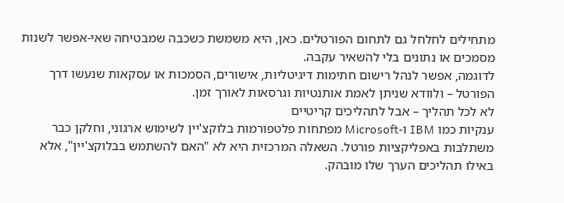מתחילים לחלחל גם לתחום הפורטלים. כאן, היא משמשת כשכבה שמבטיחה שאי-אפשר לשנות מסמכים או נתונים בלי להשאיר עקבה.
לדוגמה, אפשר לנהל רישום חתימות דיגיטליות, אישורים, הסמכות או עסקאות שנעשו דרך הפורטל – ולוודא שניתן לאמת אותנטיות וגרסאות לאורך זמן.
לא לכל תהליך – אבל לתהליכים קריטיים
ענקיות כמו IBM ו-Microsoft מפתחות פלטפורמות בלוקצ'יין לשימוש ארגוני, וחלקן כבר משתלבות באפליקציות פורטל. השאלה המרכזית היא לא "האם להשתמש בבלוקצ'יין", אלא באילו תהליכים הערך שלו מובהק.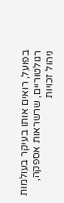בפועל, רואים אותו בעיקר בעולמות רגולטוריים, שרשראות אספקה, ניהול זכויות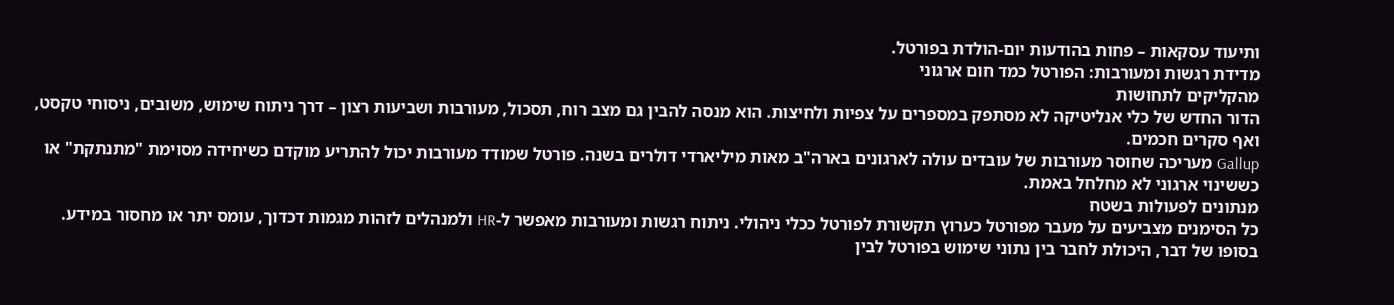ותיעוד עסקאות – פחות בהודעות יום-הולדת בפורטל.
מדידת רגשות ומעורבות: הפורטל כמד חום ארגוני
מהקליקים לתחושות
הדור החדש של כלי אנליטיקה לא מסתפק במספרים על צפיות ולחיצות. הוא מנסה להבין גם מצב רוח, תסכול, מעורבות ושביעות רצון – דרך ניתוח שימוש, משובים, ניסוחי טקסט, ואף סקרים חכמים.
Gallup מעריכה שחוסר מעורבות של עובדים עולה לארגונים בארה"ב מאות מיליארדי דולרים בשנה. פורטל שמודד מעורבות יכול להתריע מוקדם כשיחידה מסוימת "מתנתקת" או כששינוי ארגוני לא מחלחל באמת.
מנתונים לפעולות בשטח
כל הסימנים מצביעים על מעבר מפורטל כערוץ תקשורת לפורטל ככלי ניהולי. ניתוח רגשות ומעורבות מאפשר ל-HR ולמנהלים לזהות מגמות דכדוך, עומס יתר או מחסור במידע.
בסופו של דבר, היכולת לחבר בין נתוני שימוש בפורטל לבין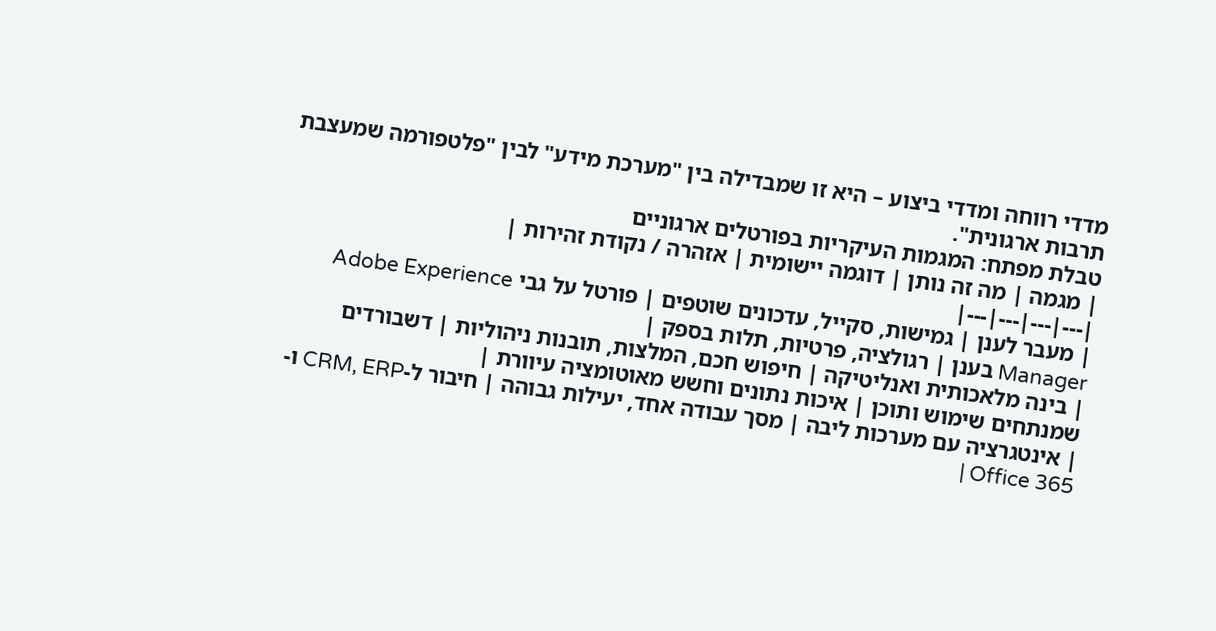מדדי רווחה ומדדי ביצוע – היא זו שמבדילה בין "מערכת מידע" לבין "פלטפורמה שמעצבת תרבות ארגונית".
טבלת מפתח: המגמות העיקריות בפורטלים ארגוניים
| מגמה | מה זה נותן | דוגמה יישומית | אזהרה / נקודת זהירות |
|---|---|---|---|
| מעבר לענן | גמישות, סקייל, עדכונים שוטפים | פורטל על גבי Adobe Experience Manager בענן | רגולציה, פרטיות, תלות בספק |
| בינה מלאכותית ואנליטיקה | חיפוש חכם, המלצות, תובנות ניהוליות | דשבורדים שמנתחים שימוש ותוכן | איכות נתונים וחשש מאוטומציה עיוורת |
| אינטגרציה עם מערכות ליבה | מסך עבודה אחד, יעילות גבוהה | חיבור ל-CRM, ERP ו-Office 365 |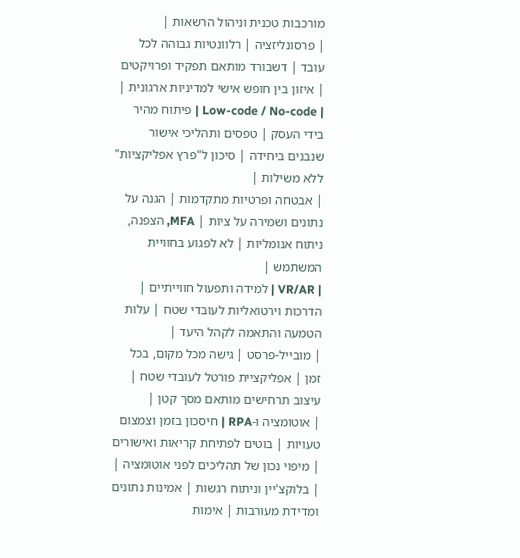מורכבות טכנית וניהול הרשאות |
| פרסונליזציה | רלוונטיות גבוהה לכל עובד | דשבורד מותאם תפקיד ופרויקטים | איזון בין חופש אישי למדיניות ארגונית |
| Low-code / No-code | פיתוח מהיר בידי העסק | טפסים ותהליכי אישור שנבנים ביחידה | סיכון ל"פרץ אפליקציות" ללא משילות |
| אבטחה ופרטיות מתקדמות | הגנה על נתונים ושמירה על ציות | MFA, הצפנה, ניתוח אנומליות | לא לפגוע בחוויית המשתמש |
| VR/AR | למידה ותפעול חווייתיים | הדרכות וירטואליות לעובדי שטח | עלות הטמעה והתאמה לקהל היעד |
| מובייל-פרסט | גישה מכל מקום, בכל זמן | אפליקציית פורטל לעובדי שטח | עיצוב תרחישים מותאם מסך קטן |
| אוטומציה ו-RPA | חיסכון בזמן וצמצום טעויות | בוטים לפתיחת קריאות ואישורים | מיפוי נכון של תהליכים לפני אוטומציה |
| בלוקצ'יין וניתוח רגשות | אמינות נתונים ומדידת מעורבות | אימות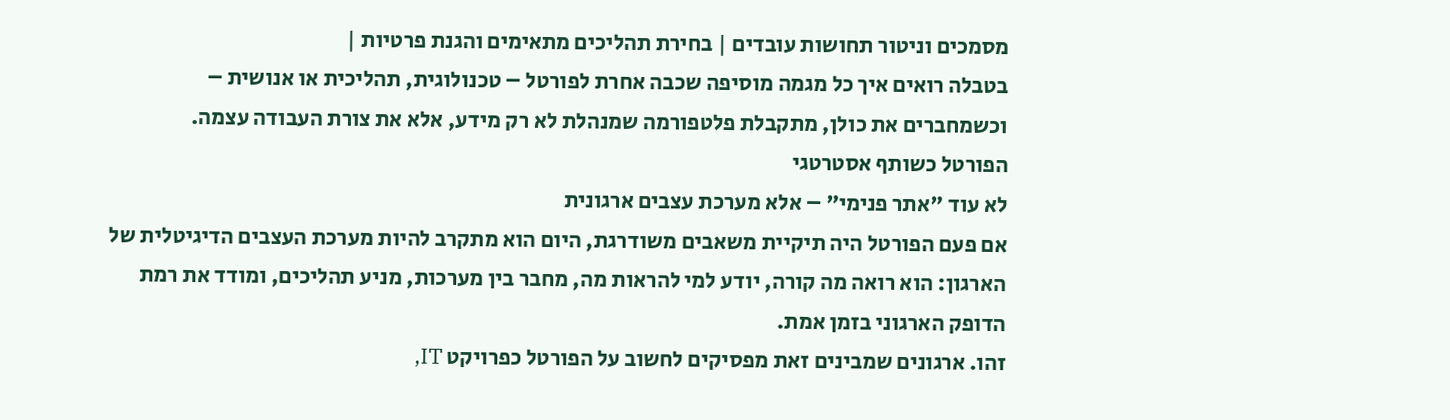מסמכים וניטור תחושות עובדים | בחירת תהליכים מתאימים והגנת פרטיות |
בטבלה רואים איך כל מגמה מוסיפה שכבה אחרת לפורטל – טכנולוגית, תהליכית או אנושית – וכשמחברים את כולן, מתקבלת פלטפורמה שמנהלת לא רק מידע, אלא את צורת העבודה עצמה.
הפורטל כשותף אסטרטגי
לא עוד "אתר פנימי" – אלא מערכת עצבים ארגונית
אם פעם הפורטל היה תיקיית משאבים משודרגת, היום הוא מתקרב להיות מערכת העצבים הדיגיטלית של הארגון: הוא רואה מה קורה, יודע למי להראות מה, מחבר בין מערכות, מניע תהליכים, ומודד את רמת הדופק הארגוני בזמן אמת.
זהו. ארגונים שמבינים זאת מפסיקים לחשוב על הפורטל כפרויקט IT,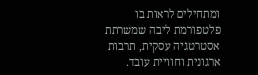ומתחילים לראות בו פלטפורמת ליבה שמשרתת אסטרטגיה עסקית, תרבות ארגונית וחוויית עובד.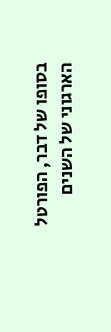בסופו של דבר, הפורטל הארגוני של השנים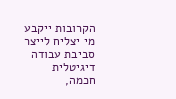הקרובות ייקבע מי יצליח לייצר סביבת עבודה דיגיטלית חכמה,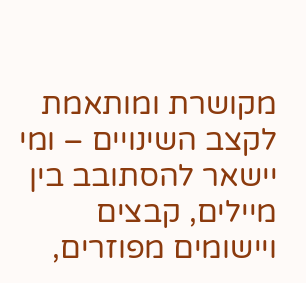מקושרת ומותאמת לקצב השינויים – ומי יישאר להסתובב בין מיילים, קבצים ויישומים מפוזרים,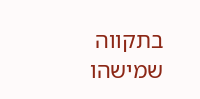בתקווה שמישהו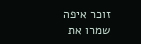זוכר איפה שמרו את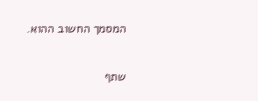המסמך החשוב ההוא.

שתף